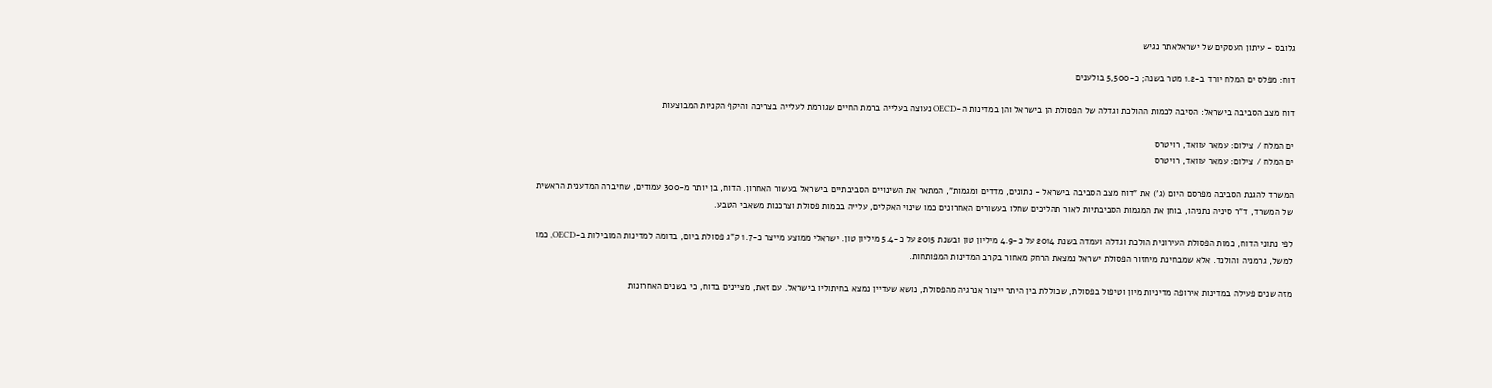גלובס - עיתון העסקים של ישראלאתר נגיש

דוח: מפלס ים המלח יורד ב-1.2 מטר בשנה; כ-5,500 בולענים

דוח מצב הסביבה בישראל: הסיבה לכמות ההולכת וגדלה של הפסולת הן בישראל והן במדינות ה-OECD נעוצה בעלייה ברמת החיים שגורמת לעלייה בצריכה והיקף הקניות המבוצעות

ים המלח / צילום: עמאר עוואד, רויטרס
ים המלח / צילום: עמאר עוואד, רויטרס

המשרד להגנת הסביבה מפרסם היום (ג') את "דוח מצב הסביבה בישראל - נתונים, מדדים ומגמות", המתאר את השינויים הסביבתיים בישראל בעשור האחרון. הדוח, בן יותר מ-300 עמודים, שחיברה המדענית הראשית של המשרד, ד"ר סיניה נתניהו, בוחן את המגמות הסביבתיות לאור תהליכים שחלו בעשורים האחרונים כמו שינוי האקלים, עלייה בכמות פסולת וצרכנות משאבי הטבע.

לפי נתוני הדוח, כמות הפסולת העירונית הולכת וגדלה ועמדה בשנת 2014 על כ-4.9 מיליון טון ובשנת 2015 על כ-5.4 מיליון טון. ישראלי ממוצע מייצר כ-1.7 ק"ג פסולת ביום, בדומה למדינות המובילות ב-OECD, כמו למשל, גרמניה והולנד. אלא שמבחינת מיחזור הפסולת ישראל נמצאת הרחק מאחור בקרב המדינות המפותחות.

מזה שנים פעילה במדינות אירופה מדיניות מיון וטיפול בפסולת, שכוללת בין היתר ייצור אנרגיה מהפסולת, נושא שעדיין נמצא בחיתוליו בישראל. עם זאת, מציינים בדוח, כי בשנים האחרונות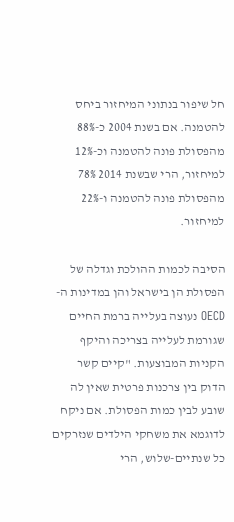חל שיפור בנתוני המיחזור ביחס להטמנה. אם בשנת 2004 כ-88% מהפסולת פונה להטמנה וכ-12% למיחזור, הרי שבשנת 2014 78% מהפסולת פונה להטמנה ו-22% למיחזור.

הסיבה לכמות ההולכת וגדלה של הפסולת הן בישראל והן במדינות ה-OECD נעוצה בעלייה ברמת החיים שגורמת לעלייה בצריכה והיקף הקניות המבוצעות. "קיים קשר הדוק בין צרכנות פרטית שאין לה שובע לבין כמות הפסולת. אם ניקח לדוגמא את משחקי הילדים שנזרקים כל שנתיים-שלוש, הרי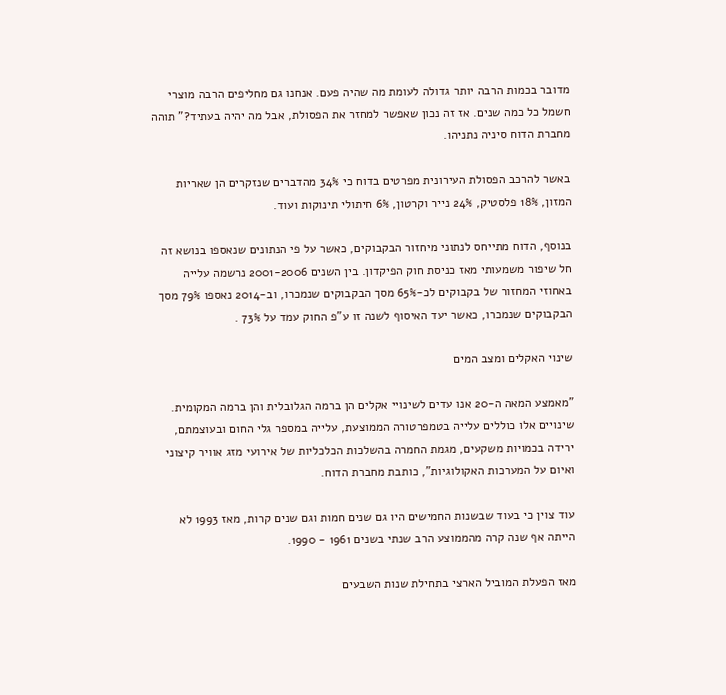מדובר בכמות הרבה יותר גדולה לעומת מה שהיה פעם. אנחנו גם מחליפים הרבה מוצרי חשמל כל כמה שנים. אז זה נכון שאפשר למחזר את הפסולת, אבל מה יהיה בעתיד?" תוהה מחברת הדוח סיניה נתניהו.

באשר להרכב הפסולת העירונית מפרטים בדוח כי 34% מהדברים שנזקרים הן שאריות המזון, 18% פלסטיק, 24% נייר וקרטון, 6% חיתולי תינוקות ועוד.

בנוסף, הדוח מתייחס לנתוני מיחזור הבקבוקים, כאשר על פי הנתונים שנאספו בנושא זה חל שיפור משמעותי מאז כניסת חוק הפיקדון. בין השנים 2001-2006 נרשמה עלייה באחוזי המחזור של בקבוקים לכ-65% מסך הבקבוקים שנמכרו, וב-2014 נאספו 79% מסך הבקבוקים שנמכרו, כאשר יעד האיסוף לשנה זו ע"פ החוק עמד על 73% .

שינוי האקלים ומצב המים

"מאמצע המאה ה-20 אנו עדים לשינויי אקלים הן ברמה הגלובלית והן ברמה המקומית. שינויים אלו כוללים עלייה בטמפרטורה הממוצעת, עלייה במספר גלי החום ובעוצמתם, ירידה בכמויות משקעים, מגמת החמרה בהשלכות הכלכליות של אירועי מזג אוויר קיצוני ואיום על המערכות האקולוגיות", כותבת מחברת הדוח.

עוד צוין כי בעוד שבשנות החמישים היו גם שנים חמות וגם שנים קרות, מאז 1993 לא הייתה אף שנה קרה מהממוצע הרב שנתי בשנים 1961 - 1990.

מאז הפעלת המוביל הארצי בתחילת שנות השבעים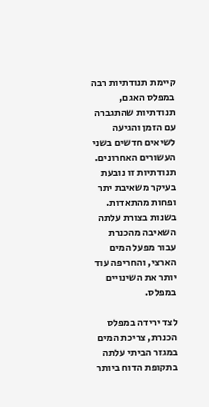קיימת תנודתיות רבה במפלס האגם, תנודתיות שהתגברה עם הזמן והגיעה לשיאים חדשים בשני העשורים האחרונים. תנודתיות זו נובעת בעיקר משאיבת יתר ופחות מהתאדות. בשנות בצורת עלתה השאיבה מהכנרת עבור מפעל המים הארצי, והחריפה עוד יותר את השינויים במפלס.

לצד ירידה במפלס הכנרת, צריכת המים במגזר הביתי עלתה בתקופת הדוח ביותר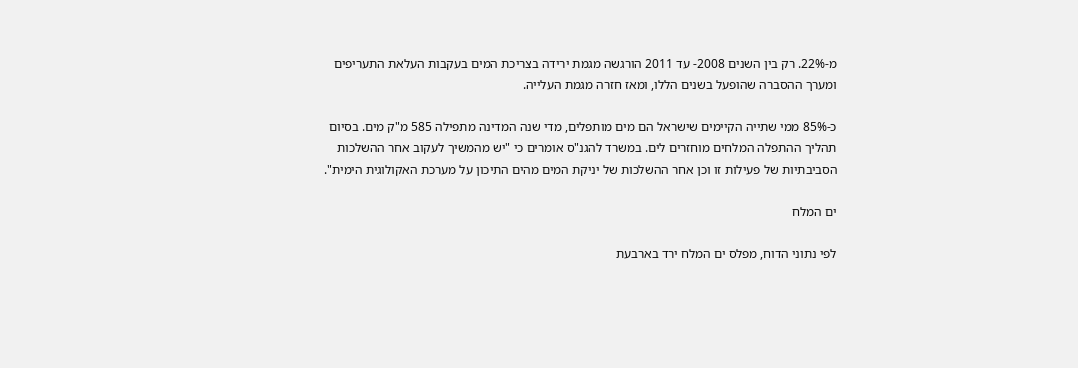מ-22%. רק בין השנים 2008- עד 2011 הורגשה מגמת ירידה בצריכת המים בעקבות העלאת התעריפים ומערך ההסברה שהופעל בשנים הללו, ומאז חזרה מגמת העלייה.

כ-85% ממי שתייה הקיימים שישראל הם מים מותפלים, מדי שנה המדינה מתפילה 585 מ"ק מים. בסיום תהליך ההתפלה המלחים מוחזרים לים. במשרד להגנ"ס אומרים כי "יש מהמשיך לעקוב אחר ההשלכות הסביבתיות של פעילות זו וכן אחר ההשלכות של יניקת המים מהים התיכון על מערכת האקולוגית הימית".

ים המלח

לפי נתוני הדוח, מפלס ים המלח ירד בארבעת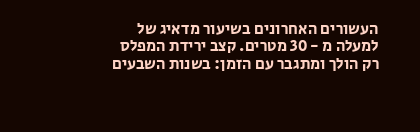העשורים האחרונים בשיעור מדאיג של למעלה מ - 30 מטרים. קצב ירידת המפלס רק הולך ומתגבר עם הזמן: בשנות השבעים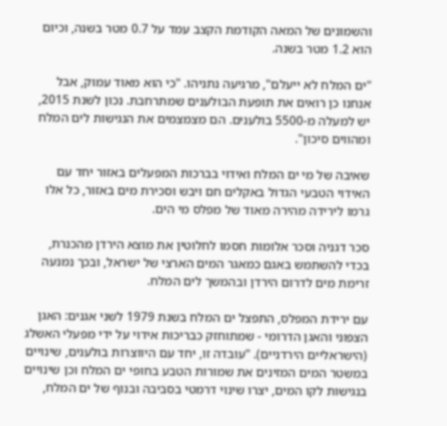והשמונים של המאה הקודמת הקצב עמד על 0.7 מטר בשנה, וכיום הוא 1.2 מטר בשנה.

"ים המלח לא ייעלם", מרגיעה נתניהו. "כי הוא מאוד עמוק, אבל אנחנו כן רואים את תופעת הבולענים שמתרחבת. נכון לשנת 2015, יש למעלה מ-5500 בולענים. הם מצמצמים את הנגישות לים המלח ומהווים סיכון".

שאיבה של מי ים המלח ואידוי בברכות המפעלים באזור יחד עם האידוי הטבעי הגדול באקלים חם ויבש וסכירת מים באזור, כל אלו גרמו לירידה מהירה מאוד של מפלס מי הים.

סכר דגניה וסכר אלומות חסמו לחלוטין את מוצא הירדן מהכנרת, בכדי להשתמש באגם כמאגר המים הארצי של ישראל, ובכך נמנעה זרימת מים לדרום הירדן ובהמשך לים המלח.

עם ירידת המפלס, התפצל ים המלח בשנת 1979 לשני אגנים: האגן הצפוני והאגן הדרומי - שמתוחזק כבריכות אידוי על ידי מפעלי האשלג (הישראליים הירדניים). "עובדה זו, יחד עם היווצרות בולענים, שינויים במשטר המים המזינים את שמורות הטבע בחופי ים המלח וכן שינויים בנגישות לקו המים, יצרו שינוי דרמטי בסביבה ובנוף של ים המלח,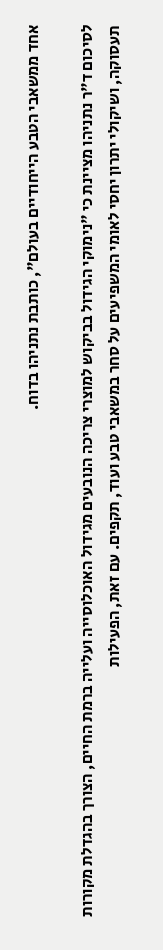אחד ממשאבי הטבע הייחודיים בעולם", כותבת נתניהו בדוח.

לסיכום ד"ר נתניהו מציינת כי "נימוקי הגידול בביקוש למוצרי צריכה הנובעים מגידול האוכלוסייה ועלייה ברמת החיים, הצורך בהגדלת מקורות תעסוקה, ושיקולי יתרון יחסי לאומי המשפיעים על סחר במשאבי טבע ועוד, תקפים. עם זאת, הפעילות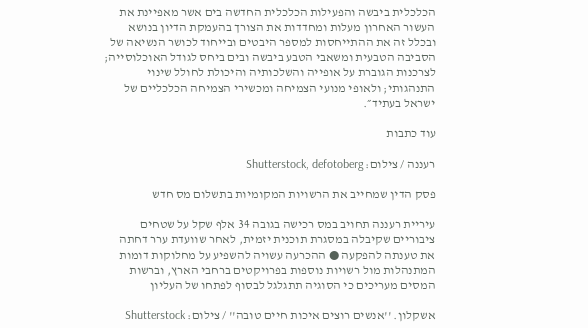הכלכלית ביבשה והפעילות הכלכלית החדשה בים אשר מאפיינת את העשור האחרון מעלות ומחדדות את הצורך בהעמקת הדיון בנושא ובכלל זה את ההתייחסות למספר היבטים ובייחוד לכושר הנשיאה של הסביבה הטבעית ומשאבי הטבע ביבשה ובים ביחס לגודל האוכלוסייה; לצרכנות הגוברת על אופייה והשלכותיה והיכולת לחולל שינוי התנהגותי; ולאופי מנועי הצמיחה ומכשירי הצמיחה הכלכליים של ישראל בעתיד״.

עוד כתבות

רעננה / צילום: Shutterstock, defotoberg

פסק הדין שמחייב את הרשויות המקומיות בתשלום מס חדש

עיריית רעננה תחויב במס רכישה בגובה 34 אלף שקל על שטחים ציבוריים שקיבלה במסגרת תוכנית יזמית, לאחר שוועדת ערר דחתה את טענתה להפקעה ● ההכרעה עשויה להשפיע על מחלוקות דומות המתנהלות מול רשויות נוספות בפרויקטים ברחבי הארץ, וברשות המסים מעריכים כי הסוגיה תתגלגל לבסוף לפתחו של העליון

אשקלון. ''אנשים רוצים איכות חיים טובה'' / צילום: Shutterstock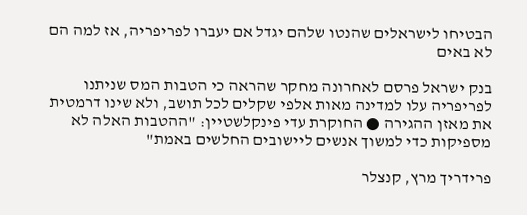הבטיחו לישראלים שהנטו שלהם יגדל אם יעברו לפריפריה, אז למה הם לא באים

בנק ישראל פרסם לאחרונה מחקר שהראה כי הטבות המס שניתנו לפריפריה עלו למדינה מאות אלפי שקלים לכל תושב, ולא שינו דרמטית את מאזן ההגירה ● החוקרת עדי פינקלשטיין: "ההטבות האלה לא מספיקות כדי למשוך אנשים ליישובים החלשים באמת"

פרידריך מרץ, קנצלר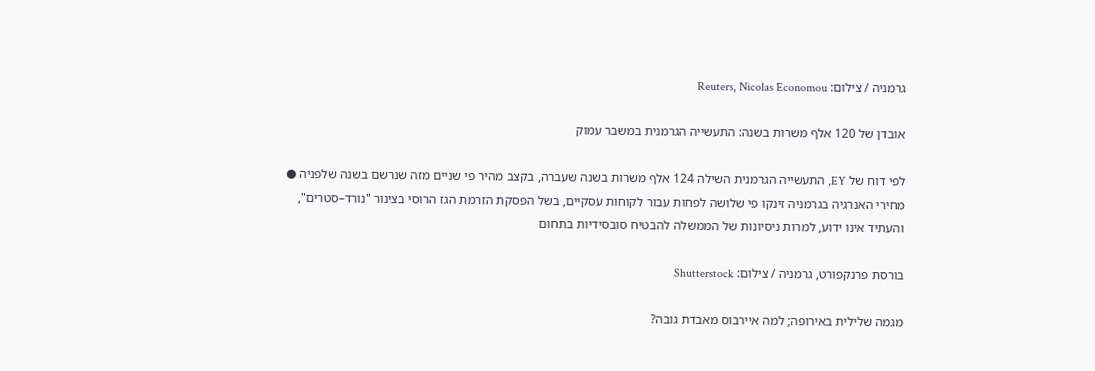גרמניה / צילום: Reuters, Nicolas Economou

אובדן של 120 אלף משרות בשנה: התעשייה הגרמנית במשבר עמוק

לפי דוח של EY, התעשייה הגרמנית השילה 124 אלף משרות בשנה שעברה, בקצב מהיר פי שניים מזה שנרשם בשנה שלפניה ● מחירי האנרגיה בגרמניה זינקו פי שלושה לפחות עבור לקוחות עסקיים, בשל הפסקת הזרמת הגז הרוסי בצינור "נורד–סטרים", והעתיד אינו ידוע, למרות ניסיונות של הממשלה להבטיח סובסידיות בתחום

בורסת פרנקפורט, גרמניה / צילום: Shutterstock

מגמה שלילית באירופה; למה איירבוס מאבדת גובה?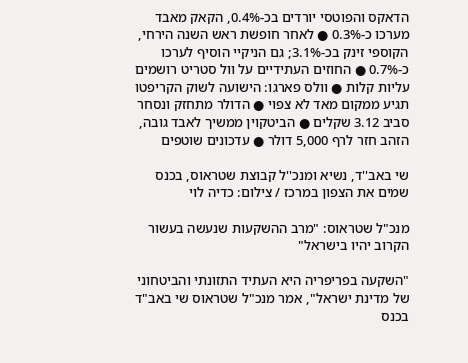הדאקס והפוטסי יורדים בכ-0.4%, הקאק מאבד מערכו כ-0.3% ● לאחר חופשת ראש השנה הירחי, הקוספי זינק בכ-3.1%; גם הניקיי הוסיף לערכו כ-0.7% ● החוזים העתידיים על וול סטריט רושמים עליות קלות ● וולס פארגו: הישועה לשוק הקריפטו תגיע ממקום מאד לא צפוי ● הדולר מתחזק ונסחר סביב 3.12 שקלים ● הביטקוין ממשיך לאבד גובה, הזהב חזר לרף 5,000 דולר ● עדכונים שוטפים

שי באב''ד, נשיא ומנכ''ל קבוצת שטראוס, בכנס שמים את הצפון במרכז / צילום: כדיה לוי

מנכ"ל שטראוס: "מרב ההשקעות שנעשה בעשור הקרוב יהיו בישראל"

"השקעה בפריפריה היא העתיד התזונתי והביטחוני של מדינת ישראל", אמר מנכ"ל שטראוס שי באב"ד בכנס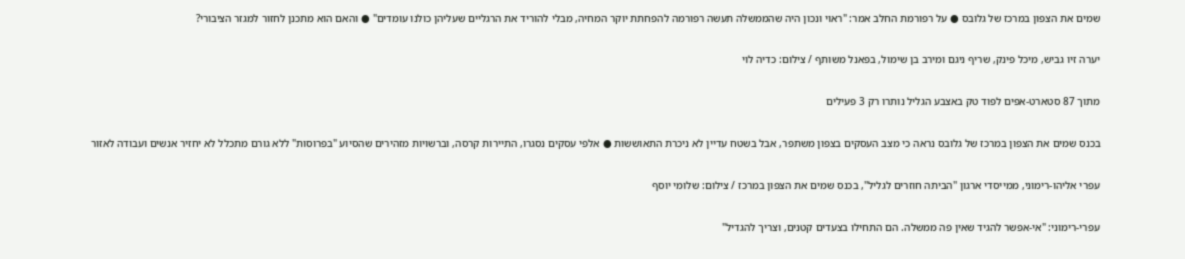שמים את הצפון במרכז של גלובס ● על רפורמת החלב אמר: "ראוי ונכון היה שהממשלה תעשה רפורמה להפחתת יוקר המחיה, מבלי להוריד את הרגליים שעליהן כולנו עומדים" ● והאם הוא מתכנן לחזור למגזר הציבורי?

יערה זיו גביש, מיכל פינק, שריף ניגם ומירב בן שימול, בפאנל משותף / צילום: כדיה לוי

מתוך 87 סטארט-אפים לפוד טק באצבע הגליל נותרו רק 3 פעילים

בכנס שמים את הצפון במרכז של גלובס נראה כי מצב העסקים בצפון משתפר, אבל בשטח עדיין לא ניכרת התאוששות ● אלפי עסקים נסגרו, התיירות קרסה, וברשויות מזהירים שהסיוע "בפרוסות" ללא גורם מתכלל לא יחזיר אנשים ועבודה לאזור

עפרי אליהו-רימוני, ממייסדי ארגון ''הביתה חוזרים לגליל'', בכנס שמים את הצפון במרכז / צילום: שלומי יוסף

עפרי-רימוני: "אי-אפשר להגיד שאין פה ממשלה. הם התחילו בצעדים קטנים, וצריך להגדיל"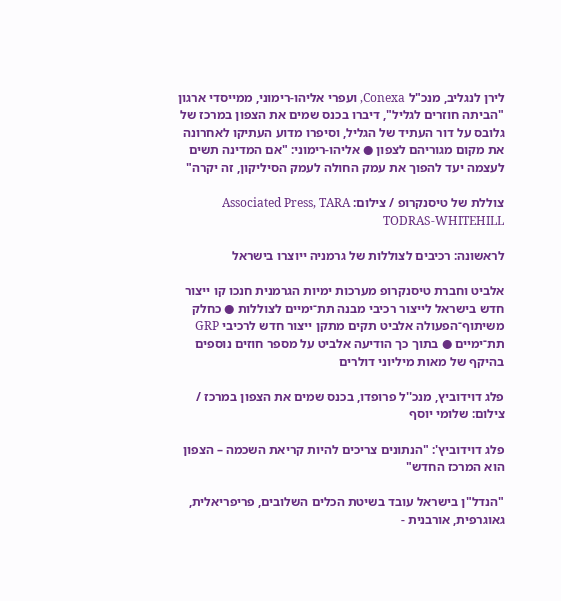לירן לנגליב, מנכ"ל Conexa, ועפרי אליהו-רימוני, ממייסדי ארגון "הביתה חוזרים לגליל", דיברו בכנס שמים את הצפון במרכז של גלובס על דור העתיד של הגליל, וסיפרו מדוע העתיקו לאחרונה את מקום מגוריהם לצפון ● אליהו-רימוני: "אם המדינה תשים לעצמה יעד להפוך את עמק החולה לעמק הסיליקון, זה יקרה"

צוללת של טיסנקרופ / צילום: Associated Press, TARA TODRAS-WHITEHILL

לראשונה: רכיבים לצוללות של גרמניה ייוצרו בישראל

אלביט וחברת טיסנקרופ מערכות ימיות הגרמנית חנכו קו ייצור חדש בישראל לייצור רכיבי מבנה תת־ימיים לצוללות ● כחלק משיתוף־הפעולה אלביט תקים מתקן ייצור חדש לרכיבי GRP תת־ימיים ● בתוך כך הודיעה אלביט על מספר חוזים נוספים בהיקף של מאות מיליוני דולרים

פלג דוידוביץ, מנכ''ל פרופדו, בכנס שמים את הצפון במרכז / צילום: שלומי יוסף

פלג דוידוביץ': "הנתונים צריכים להיות קריאת השכמה – הצפון הוא המרכז החדש"

"הנדל"ן בישראל עובד בשיטת הכלים השלובים, פריפריאלית, גאוגרפית, אורבנית -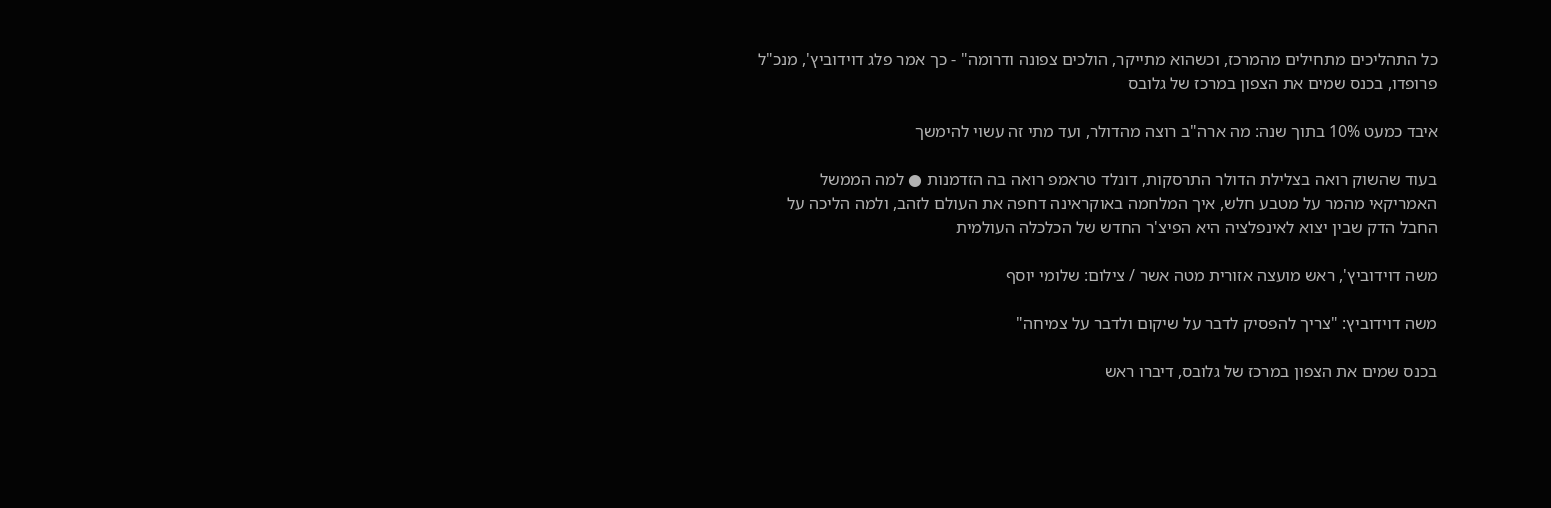כל התהליכים מתחילים מהמרכז, וכשהוא מתייקר, הולכים צפונה ודרומה" - כך אמר פלג דוידוביץ', מנכ"ל פרופדו, בכנס שמים את הצפון במרכז של גלובס

איבד כמעט 10% בתוך שנה: מה ארה"ב רוצה מהדולר, ועד מתי זה עשוי להימשך

בעוד שהשוק רואה בצלילת הדולר התרסקות, דונלד טראמפ רואה בה הזדמנות ● למה הממשל האמריקאי מהמר על מטבע חלש, איך המלחמה באוקראינה דחפה את העולם לזהב, ולמה הליכה על החבל הדק שבין יצוא לאינפלציה היא הפיצ'ר החדש של הכלכלה העולמית

משה דוידוביץ', ראש מועצה אזורית מטה אשר / צילום: שלומי יוסף

משה דוידוביץ: "צריך להפסיק לדבר על שיקום ולדבר על צמיחה"

בכנס שמים את הצפון במרכז של גלובס, דיברו ראש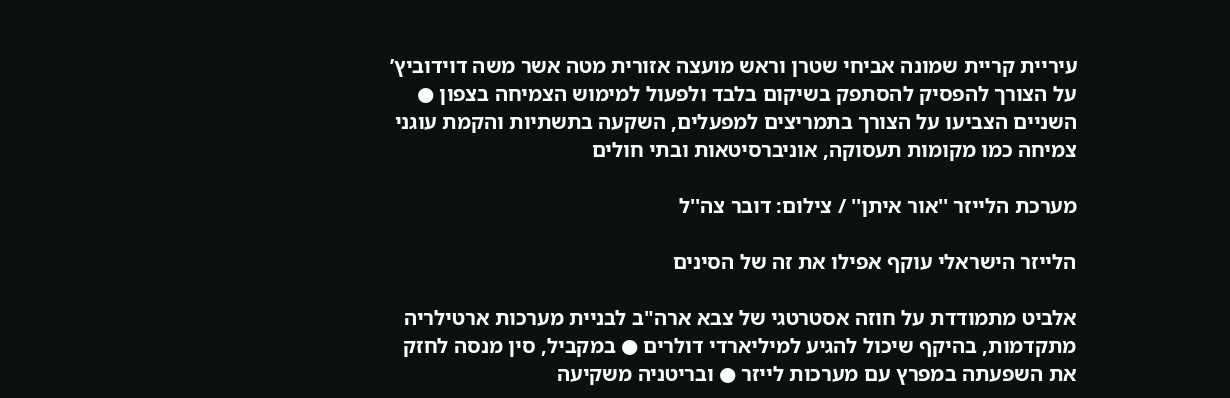עיריית קריית שמונה אביחי שטרן וראש מועצה אזורית מטה אשר משה דוידוביץ’ על הצורך להפסיק להסתפק בשיקום בלבד ולפעול למימוש הצמיחה בצפון ● השניים הצביעו על הצורך בתמריצים למפעלים, השקעה בתשתיות והקמת עוגני צמיחה כמו מקומות תעסוקה, אוניברסיטאות ובתי חולים

מערכת הלייזר ''אור איתן'' / צילום: דובר צה''ל

הלייזר הישראלי עוקף אפילו את זה של הסינים

אלביט מתמודדת על חוזה אסטרטגי של צבא ארה"ב לבניית מערכות ארטילריה מתקדמות, בהיקף שיכול להגיע למיליארדי דולרים ● במקביל, סין מנסה לחזק את השפעתה במפרץ עם מערכות לייזר ● ובריטניה משקיעה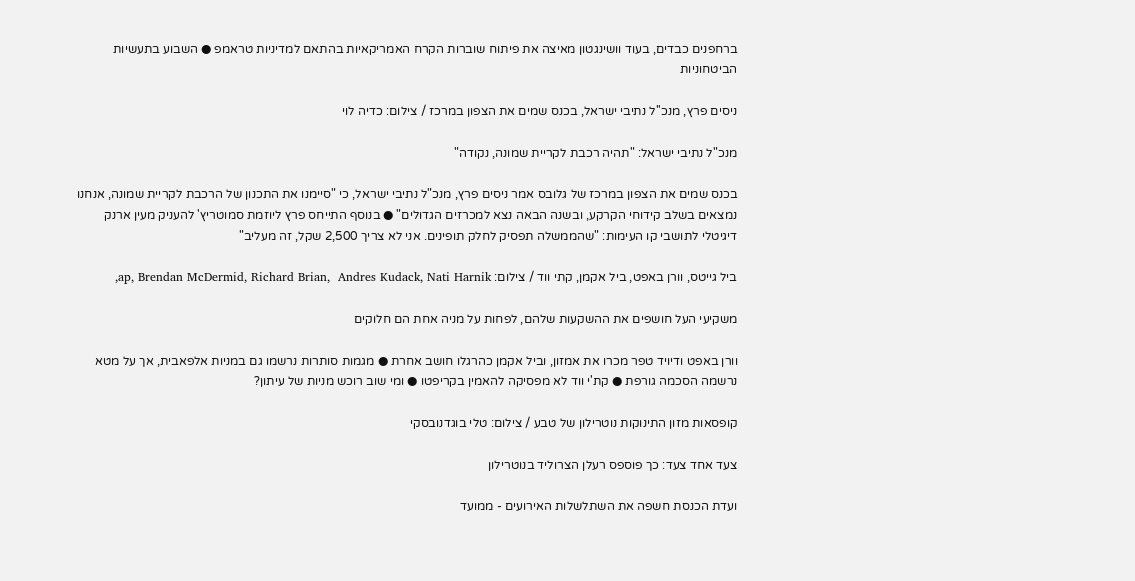ברחפנים כבדים, בעוד וושינגטון מאיצה את פיתוח שוברות הקרח האמריקאיות בהתאם למדיניות טראמפ ● השבוע בתעשיות הביטחוניות

ניסים פרץ, מנכ''ל נתיבי ישראל, בכנס שמים את הצפון במרכז / צילום: כדיה לוי

מנכ"ל נתיבי ישראל: "תהיה רכבת לקריית שמונה, נקודה"

בכנס שמים את הצפון במרכז של גלובס אמר ניסים פרץ, מנכ"ל נתיבי ישראל, כי "סיימנו את התכנון של הרכבת לקריית שמונה, אנחנו נמצאים בשלב קידוחי הקרקע, ובשנה הבאה נצא למכרזים הגדולים" ● בנוסף התייחס פרץ ליוזמת סמוטריץ' להעניק מעין ארנק דיגיטלי לתושבי קו העימות: "שהממשלה תפסיק לחלק תופינים. אני לא צריך 2,500 שקל, זה מעליב"

ביל גייטס, וורן באפט, ביל אקמן, קתי ווד / צילום: ap, Brendan McDermid, Richard Brian,  Andres Kudack, Nati Harnik,

משקיעי העל חושפים את ההשקעות שלהם, לפחות על מניה אחת הם חלוקים

וורן באפט ודיויד טפר מכרו את אמזון, וביל אקמן כהרגלו חושב אחרת ● מגמות סותרות נרשמו גם במניות אלפאבית, אך על מטא נרשמה הסכמה גורפת ● קת'י ווד לא מפסיקה להאמין בקריפטו ● ומי שוב רוכש מניות של עיתון?

קופסאות מזון התינוקות נוטרילון של טבע / צילום: טלי בוגדנובסקי

צעד אחד צעד: כך פוספס רעלן הצרוליד בנוטרילון

ועדת הכנסת חשפה את השתלשלות האירועים - ממועד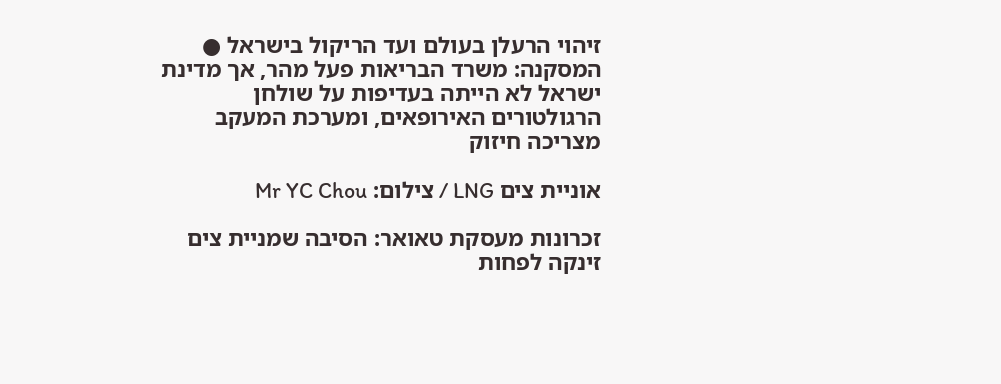זיהוי הרעלן בעולם ועד הריקול בישראל ● המסקנה: משרד הבריאות פעל מהר, אך מדינת ישראל לא הייתה בעדיפות על שולחן הרגולטורים האירופאים, ומערכת המעקב מצריכה חיזוק

אוניית צים LNG / צילום: Mr YC Chou

זכרונות מעסקת טאואר: הסיבה שמניית צים זינקה לפחות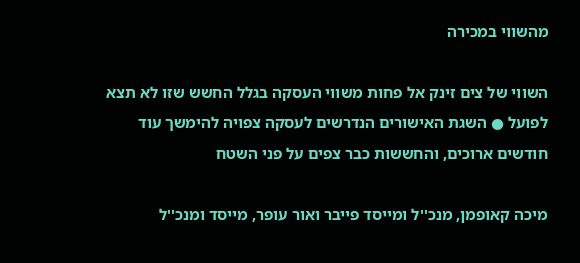מהשווי במכירה

השווי של צים זינק אל פחות משווי העסקה בגלל החשש שזו לא תצא לפועל ● השגת האישורים הנדרשים לעסקה צפויה להימשך עוד חודשים ארוכים, והחששות כבר צפים על פני השטח

מיכה קאופמן, מנכ''ל ומייסד פייבר ואור עופר, מייסד ומנכ''ל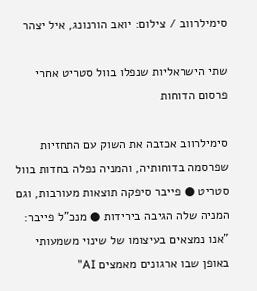סימילרווב / צילום: יואב הורנונג, איל יצהר

שתי הישראליות שנפלו בוול סטריט אחרי פרסום הדוחות

סימילרווב אכזבה את השוק עם התחזיות שפרסמה בדוחותיה, והמניה נפלה בחדות בוול סטריט ● פייבר סיפקה תוצאות מעורבות, וגם המניה שלה הגיבה בירידות ● מנכ"ל פייבר: "אנו נמצאים בעיצומו של שינוי משמעותי באופן שבו ארגונים מאמצים AI"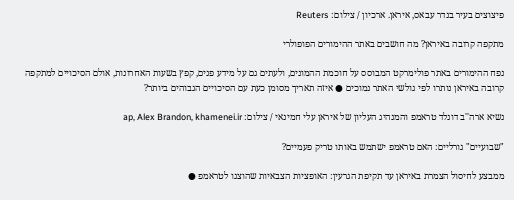פיצוצים בעיר בנדר עבאס, איראן. ארכיון / צילום: Reuters

מתקפה קרובה באיראן? מה חושבים באתר ההימורים הפופולרי

נפח ההימורים באתר פולימרקט המבוסס על חוכמת ההמונים, ולעתים גם על מידע פנים, קפץ בשעות האחרונות, אולם הסיכויים למתקפה קרובה באיראן נותרו לפי גולשי האתר נמוכים ● איזה תאריך מסומן כעת עם הסיכויים הגבוהים ביותר?

נשיא ארה''ב דונלד טראמפ והמנהיג העליון של איראן עלי חמינאי / צילום: ap, Alex Brandon, khamenei.ir

"שבועיים" גורליים: האם טראמפ ישתמש באותו טריק פעמיים?

ממבצע לחיסול הצמרת באיראן עד תקיפת הגרעין: האופציות הצבאיות שהוצגו לטראמפ ●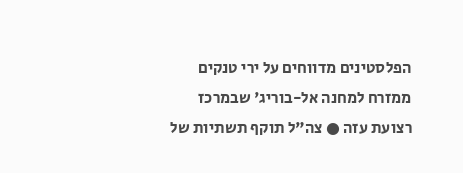הפלסטינים מדווחים על ירי טנקים ממזרח למחנה אל-בוריג' שבמרכז רצועת עזה ● צה"ל תוקף תשתיות של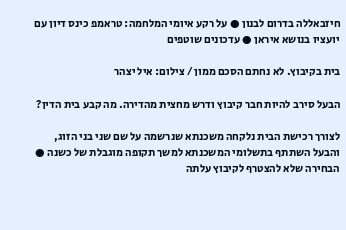חיזבאללה בדרום לבנון ● על רקע איומי המלחמה: טראמפ כינס דיון עם יועציו בנושא איראן ● עדכונים שוטפים

בית בקיבוץ. לא נחתם הסכם ממון / צילום: איל יצהר

הבעל סירב להיות חבר קיבוץ ודרש מחצית מהדירה. מה קבע בית הדין?

לצורך רכישת הבית נלקחה משכנתא שנרשמה על שם שני בני הזוג, והבעל השתתף בתשלומי המשכנתא למשך תקופה מוגבלת של כשנה ● הבחירה שלא להצטרף לקיבוץ עלתה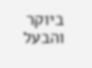ביוקר והבעל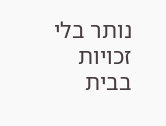נותר בלי זכויות בבית